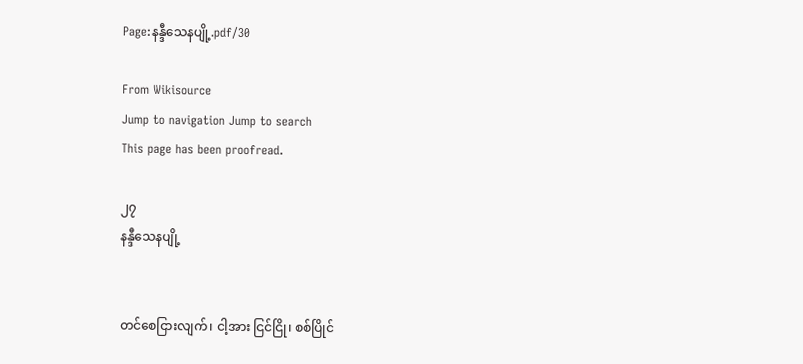Page:နန္ဒီသေနပျို့.pdf/30

From Wikisource
Jump to navigation Jump to search
This page has been proofread.

၂၇
နန္ဒီသေနပျို့


တင်စေငြားလျက်၊ ငါ့အား ငြင်ငြို၊ စစ်ပြိုင်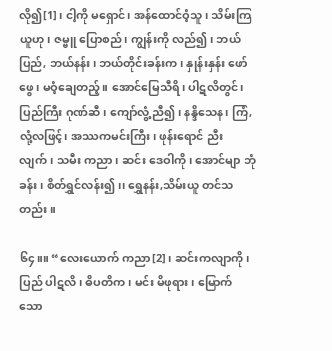လို၍[1]၊ ငါ့ကို မရှောင်၊ အန်ထောင်ဝံ့သူ၊ သိမ်းကြယူဟု၊ ဇမ္ဗူ ပြောစည်၊ ကျွန်းကို လည်၍၊ ဘယ်ပြည်, ဘယ်နန်း၊ ဘယ်တိုင်းခန်းက၊ နှုန်းနှန်း ဖော်ဖွေ၊ မဝံ့ချေတည့်။ အောင်မြေသီရိ၊ ပါဋလိတွင်၊ ပြည်ကြီး ဂုဏ်ဆီ၊ ကျော်လွံ့ ညီ၍၊ နန္ဒိသေန၊ ကြံ, လုံ့လဖြင့်၊ အဿကမင်းကြီး၊ ဖုန်းရောင် ညီးလျက်၊ သမီး ကညာ၊ ဆင်း ဒေဝါကို၊ အောင်မျာ ဘုံခန်း၊ စိတ်ရွှင်လန်း၍၊၊ ရွှေနန်း,သိမ်းယူ တင်သတည်း။

၆၄။။ “လေးယောက် ကညာ[2]၊ ဆင်းကလျာကို၊ ပြည် ပါဋလိ၊ ဓိပတိက၊ မင်း မိဖုရား၊ မြောက်သော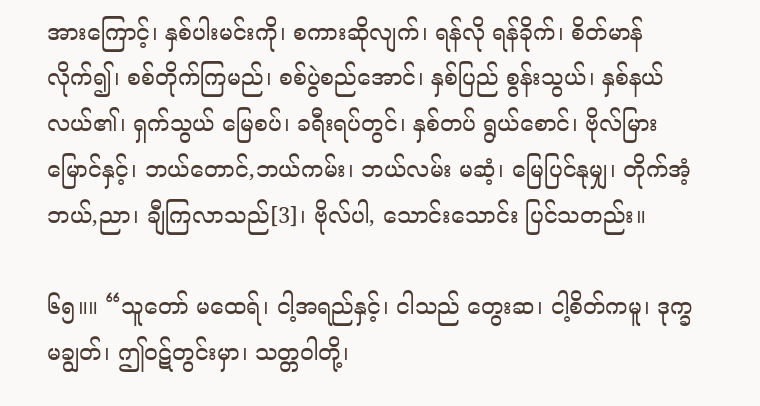အားကြောင့်၊ နှစ်ပါးမင်းကို၊ စကားဆိုလျက်၊ ရန်လို ရန်ခိုက်၊ စိတ်မာန်လိုက်၍၊ စစ်တိုက်ကြမည်၊ စစ်ပွဲစည်အောင်၊ နှစ်ပြည် စွန်းသွယ်၊ နှစ်နယ် လယ်၏၊ ရှက်သွယ် မြေစပ်၊ ခရီးရပ်တွင်၊ နှစ်တပ် ရွယ်စောင်၊ ဗိုလ်မြားမြောင်နှင့်၊ ဘယ်တောင်,ဘယ်ကမ်း၊ ဘယ်လမ်း မဆံ့၊ မြေပြင်နုမျှ၊ တိုက်အံ့ ဘယ်,ညာ၊ ချီကြလာသည်[3]၊ ဗိုလ်ပါ, သောင်းသောင်း ပြင်သတည်း။

၆၅။။ “သူတော် မထေရ်၊ ငါ့အရည်နှင့်၊ ငါသည် တွေးဆ၊ ငါ့စိတ်ကမူ၊ ဒုက္ခ မချွတ်၊ ဤဝဋ်တွင်းမှာ၊ သတ္တဝါတို့၊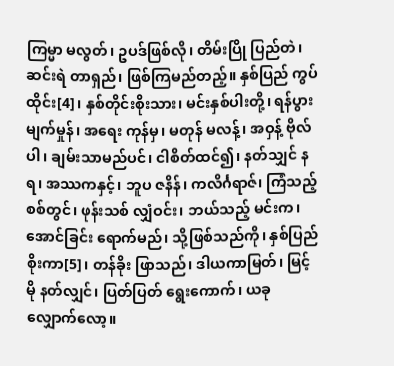ကြမ္မာ မလွတ်၊ ဥပဒ်ဖြစ်လို၊ တိမ်းပြို ပြည်တဲ၊ ဆင်းရဲ တာရှည်၊ ဖြစ်ကြမည်တည့်။ နှစ်ပြည် ကွပ်ထိုင်း[4]၊ နှစ်တိုင်းစိုးသား၊ မင်းနှစ်ပါးတို့၊ ရန်ပွား မျက်မှုန်၊ အရေး ကုန်မှ၊ မတုန် မလန့်၊ အဝှန့် ဗိုလ်ပါ၊ ချမ်းသာမည်ပင်၊ ငါစိတ်ထင်၍၊ နတ်သျှင် နရ၊ အဿကနှင့်၊ ဘူပ ဇနိန်၊ ကလိင်္ဂရာဇ်၊ ကြံသည့်စစ်တွင်၊ ဖုန်းသစ် လျှံဝင်း၊ ဘယ်သည့် မင်းက၊ အောင်ခြင်း ရောက်မည်၊ သို့ဖြစ်သည်ကို၊ နှစ်ပြည် စိုးကာ[5]၊ တန်ခိုး ဖြာသည်၊ ဒါယကာမြတ်၊ မြင့်မို နတ်လျှင်၊ ပြတ်ပြတ် ရွေးကောက်၊ ယခု လျှောက်လော့။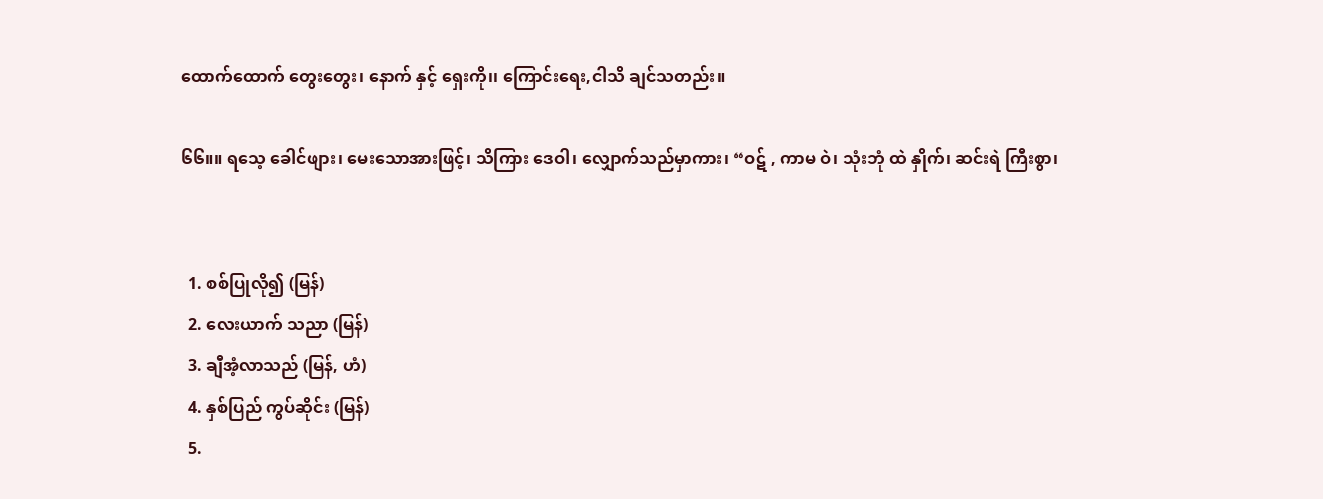ထောက်ထောက် တွေးတွေး၊ နောက် နှင့် ရှေးကို၊၊ ကြောင်းရေး,ငါသိ ချင်သတည်း။

၆၆။။ ရသေ့ ခေါင်ဖျား၊ မေးသောအားဖြင့်၊ သိကြား ဒေဝါ၊ လျှောက်သည်မှာကား၊ “ဝဋ် , ကာမ ဝဲ၊ သုံးဘုံ ထဲ နှိုက်၊ ဆင်းရဲ ကြီးစွာ၊


  1. စစ်ပြုလို၍ (မြန်)
  2. လေးယာက် သညာ (မြန်)
  3. ချီအံ့လာသည် (မြန်, ဟံ)
  4. နှစ်ပြည် ကွပ်ဆိုင်း (မြန်)
  5.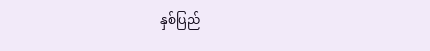နှစ်ပြည်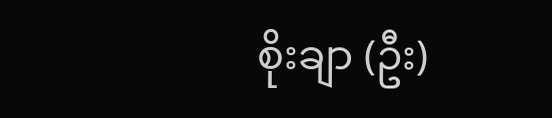စိုးချာ (ဦး)